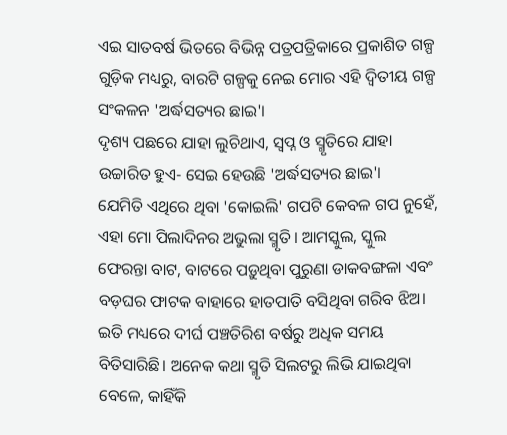ଏଇ ସାତବର୍ଷ ଭିତରେ ବିଭିନ୍ନ ପତ୍ରପତ୍ରିକାରେ ପ୍ରକାଶିତ ଗଳ୍ପ ଗୁଡ଼ିକ ମଧ୍ୟରୁ, ବାରଟି ଗଳ୍ପକୁ ନେଇ ମୋର ଏହି ଦ୍ୱିତୀୟ ଗଳ୍ପ ସଂକଳନ 'ଅର୍ଦ୍ଧସତ୍ୟର ଛାଇ'।
ଦୃଶ୍ୟ ପଛରେ ଯାହା ଲୁଚିଥାଏ, ସ୍ୱପ୍ନ ଓ ସ୍ମୃତିରେ ଯାହା ଉଚ୍ଚାରିତ ହୁଏ- ସେଇ ହେଉଛି 'ଅର୍ଦ୍ଧସତ୍ୟର ଛାଇ'।
ଯେମିତି ଏଥିରେ ଥିବା 'କୋଇଲି' ଗପଟି କେବଳ ଗପ ନୁହେଁ, ଏହା ମୋ ପିଲାଦିନର ଅଭୁଲା ସ୍ମୃତି। ଆମସ୍କୁଲ, ସ୍କୁଲ ଫେରନ୍ତା ବାଟ, ବାଟରେ ପଡ଼ୁଥିବା ପୁରୁଣା ଡାକବଙ୍ଗଳା ଏବଂ ବଡ଼ଘର ଫାଟକ ବାହାରେ ହାତପାତି ବସିଥିବା ଗରିବ ଝିଅ।
ଇତି ମଧ୍ୟରେ ଦୀର୍ଘ ପଞ୍ଚତିରିଶ ବର୍ଷରୁ ଅଧିକ ସମୟ ବିତିସାରିଛି। ଅନେକ କଥା ସ୍ମୃତି ସିଲଟରୁ ଲିଭି ଯାଇଥିବା ବେଳେ, କାହିଁକି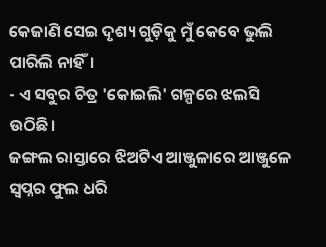କେଜାଣି ସେଇ ଦୃଶ୍ୟ ଗୁଡ଼ିକୁ ମୁଁ କେବେ ଭୁଲି ପାରିଲି ନାହିଁ।
- ଏ ସବୁର ଚିତ୍ର 'କୋଇଲି' ଗଳ୍ପରେ ଝଲସି ଉଠିଛି।
ଜଙ୍ଗଲ ରାସ୍ତାରେ ଝିଅଟିଏ ଆଞ୍ଜୁଳାରେ ଆଞ୍ଜୁଳେ ସ୍ୱପ୍ନର ଫୁଲ ଧରି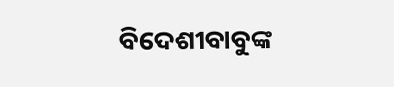ବିଦେଶୀବାବୁଙ୍କ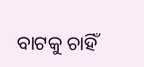ବାଟକୁ ଚାହିଁ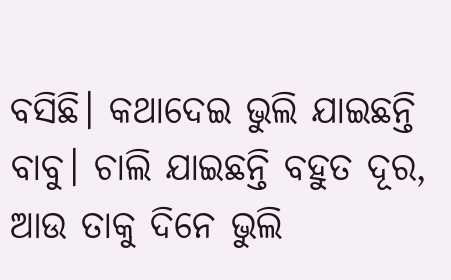ବସିଛି। କଥାଦେଇ ଭୁଲି ଯାଇଛନ୍ତି ବାବୁ। ଚାଲି ଯାଇଛନ୍ତି ବହୁତ ଦୂର, ଆଉ ତାକୁ ଦିନେ ଭୁଲି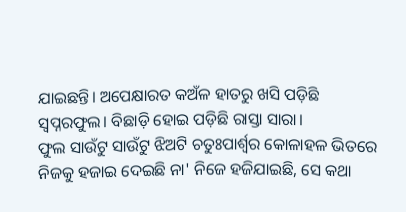ଯାଇଛନ୍ତି। ଅପେକ୍ଷାରତ କଅଁଳ ହାତରୁ ଖସି ପଡ଼ିଛି ସ୍ୱପ୍ନରଫୁଲ। ବିଛାଡ଼ି ହୋଇ ପଡ଼ିଛି ରାସ୍ତା ସାରା।
ଫୁଲ ସାଉଁଟୁ ସାଉଁଟୁ ଝିଅଟି ଚତୁଃପାର୍ଶ୍ୱର କୋଳାହଳ ଭିତରେ ନିଜକୁ ହଜାଇ ଦେଇଛି ନା' ନିଜେ ହଜିଯାଇଛି, ସେ କଥା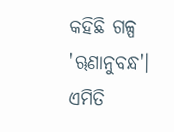କହିଛି ଗଳ୍ପ 'ୠଣାନୁବନ୍ଧ'।
ଏମିତି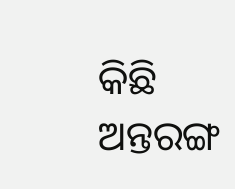କିଛି ଅନ୍ତରଙ୍ଗ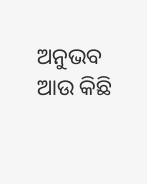ଅନୁଭବ ଆଉ କିଛି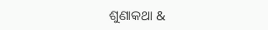ଶୁଣାକଥା &